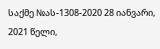საქმე №ას-1308-2020 28 იანვარი, 2021 წელი,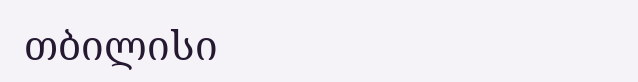თბილისი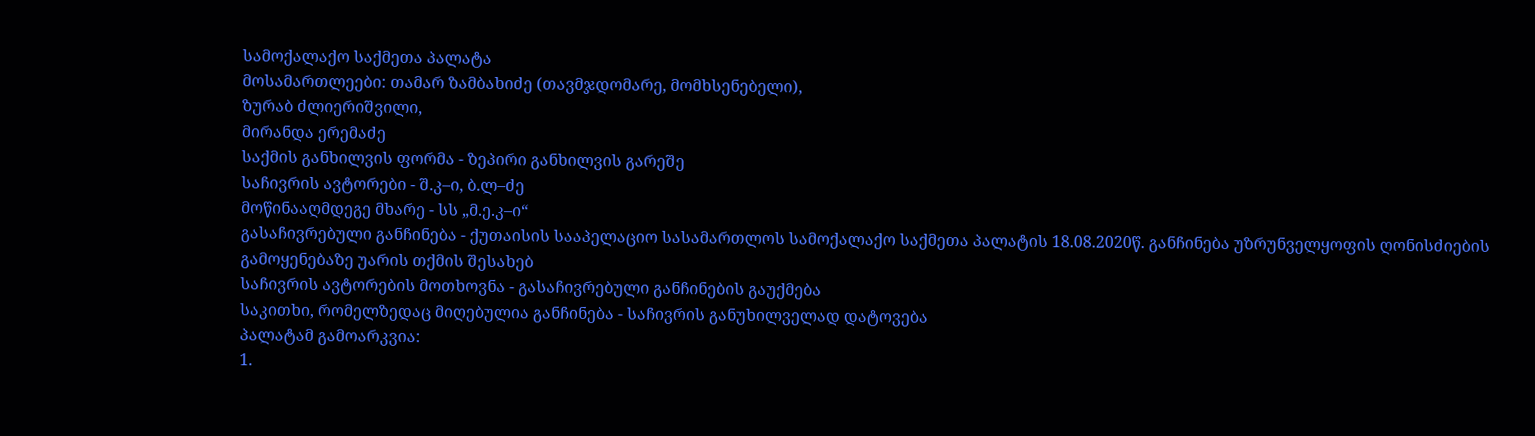სამოქალაქო საქმეთა პალატა
მოსამართლეები: თამარ ზამბახიძე (თავმჯდომარე, მომხსენებელი),
ზურაბ ძლიერიშვილი,
მირანდა ერემაძე
საქმის განხილვის ფორმა - ზეპირი განხილვის გარეშე
საჩივრის ავტორები - შ.კ–ი, ბ.ლ–ძე
მოწინააღმდეგე მხარე - სს „მ.ე.კ–ი“
გასაჩივრებული განჩინება - ქუთაისის სააპელაციო სასამართლოს სამოქალაქო საქმეთა პალატის 18.08.2020წ. განჩინება უზრუნველყოფის ღონისძიების გამოყენებაზე უარის თქმის შესახებ
საჩივრის ავტორების მოთხოვნა - გასაჩივრებული განჩინების გაუქმება
საკითხი, რომელზედაც მიღებულია განჩინება - საჩივრის განუხილველად დატოვება
პალატამ გამოარკვია:
1.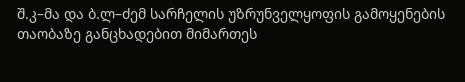შ.კ–მა და ბ.ლ–ძემ სარჩელის უზრუნველყოფის გამოყენების თაობაზე განცხადებით მიმართეს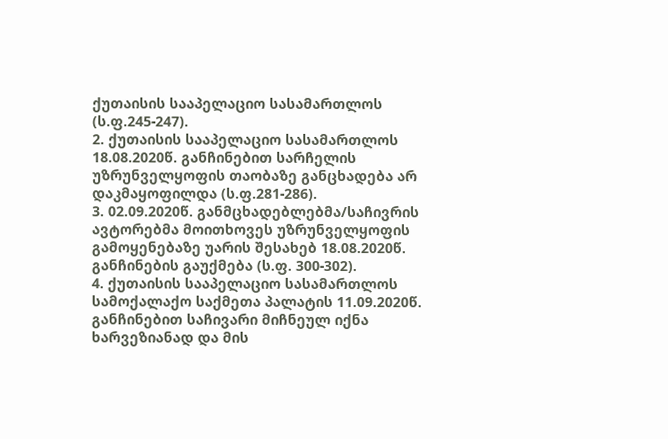ქუთაისის სააპელაციო სასამართლოს (ს.ფ.245-247).
2. ქუთაისის სააპელაციო სასამართლოს 18.08.2020წ. განჩინებით სარჩელის უზრუნველყოფის თაობაზე განცხადება არ დაკმაყოფილდა (ს.ფ.281-286).
3. 02.09.2020წ. განმცხადებლებმა/საჩივრის ავტორებმა მოითხოვეს უზრუნველყოფის გამოყენებაზე უარის შესახებ 18.08.2020წ. განჩინების გაუქმება (ს.ფ. 300-302).
4. ქუთაისის სააპელაციო სასამართლოს სამოქალაქო საქმეთა პალატის 11.09.2020წ. განჩინებით საჩივარი მიჩნეულ იქნა ხარვეზიანად და მის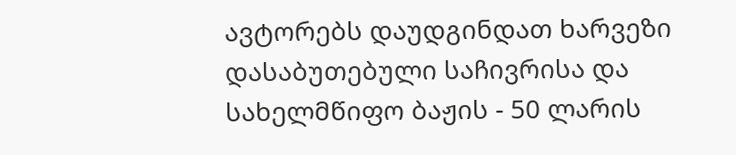ავტორებს დაუდგინდათ ხარვეზი დასაბუთებული საჩივრისა და სახელმწიფო ბაჟის - 50 ლარის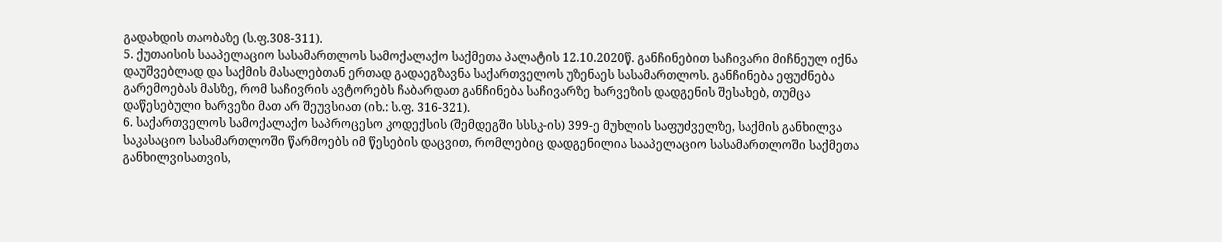გადახდის თაობაზე (ს.ფ.308-311).
5. ქუთაისის სააპელაციო სასამართლოს სამოქალაქო საქმეთა პალატის 12.10.2020წ. განჩინებით საჩივარი მიჩნეულ იქნა დაუშვებლად და საქმის მასალებთან ერთად გადაეგზავნა საქართველოს უზენაეს სასამართლოს. განჩინება ეფუძნება გარემოებას მასზე, რომ საჩივრის ავტორებს ჩაბარდათ განჩინება საჩივარზე ხარვეზის დადგენის შესახებ, თუმცა დაწესებული ხარვეზი მათ არ შეუვსიათ (იხ.: ს.ფ. 316-321).
6. საქართველოს სამოქალაქო საპროცესო კოდექსის (შემდეგში სსსკ-ის) 399-ე მუხლის საფუძველზე, საქმის განხილვა საკასაციო სასამართლოში წარმოებს იმ წესების დაცვით, რომლებიც დადგენილია სააპელაციო სასამართლოში საქმეთა განხილვისათვის,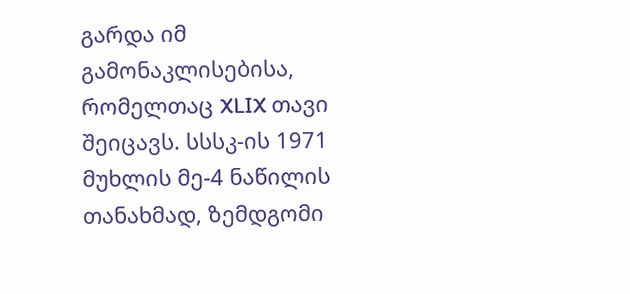გარდა იმ გამონაკლისებისა, რომელთაც XLIX თავი შეიცავს. სსსკ-ის 1971 მუხლის მე-4 ნაწილის თანახმად, ზემდგომი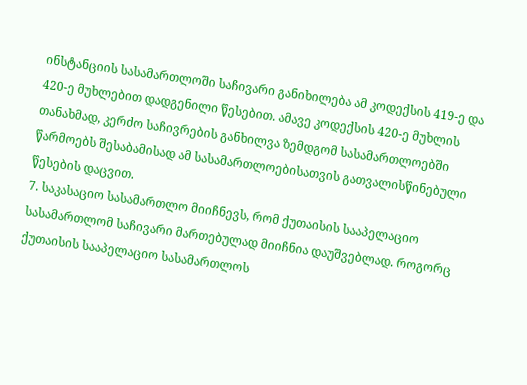ინსტანციის სასამართლოში საჩივარი განიხილება ამ კოდექსის 419-ე და 420-ე მუხლებით დადგენილი წესებით. ამავე კოდექსის 420-ე მუხლის თანახმად, კერძო საჩივრების განხილვა ზემდგომ სასამართლოებში წარმოებს შესაბამისად ამ სასამართლოებისათვის გათვალისწინებული წესების დაცვით.
7. საკასაციო სასამართლო მიიჩნევს, რომ ქუთაისის სააპელაციო სასამართლომ საჩივარი მართებულად მიიჩნია დაუშვებლად. როგორც ქუთაისის სააპელაციო სასამართლოს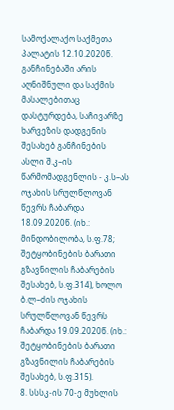სამოქალაქო საქმეთა პალატის 12.10.2020წ. განჩინებაში არის აღნიშნული და საქმის მასალებითაც დასტურდება, საჩივარზე ხარვეზის დადგენის შესახებ განჩინების ასლი შ.კ–ის წარმომადგენლის - კ.ს–ას ოჯახის სრულწლოვან წევრს ჩაბარდა 18.09.2020წ. (იხ.: მინდობილობა, ს.ფ.78; შეტყობინების ბარათი გზავნილის ჩაბარების შესახებ, ს.ფ.314), ხოლო ბ.ლ–ძის ოჯახის სრულწლოვან წევრს ჩაბარდა 19.09.2020წ. (იხ.: შეტყობინების ბარათი გზავნილის ჩაბარების შესახებ, ს.ფ.315).
8. სსსკ-ის 70-ე მუხლის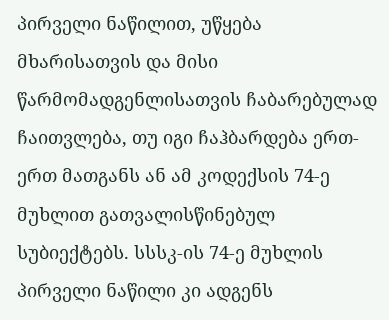პირველი ნაწილით, უწყება მხარისათვის და მისი წარმომადგენლისათვის ჩაბარებულად ჩაითვლება, თუ იგი ჩაჰბარდება ერთ-ერთ მათგანს ან ამ კოდექსის 74-ე მუხლით გათვალისწინებულ სუბიექტებს. სსსკ-ის 74-ე მუხლის პირველი ნაწილი კი ადგენს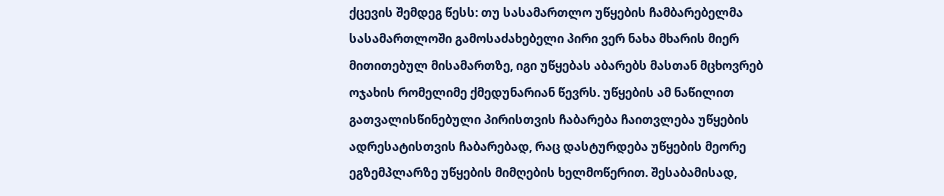ქცევის შემდეგ წესს: თუ სასამართლო უწყების ჩამბარებელმა სასამართლოში გამოსაძახებელი პირი ვერ ნახა მხარის მიერ მითითებულ მისამართზე, იგი უწყებას აბარებს მასთან მცხოვრებ ოჯახის რომელიმე ქმედუნარიან წევრს. უწყების ამ ნაწილით გათვალისწინებული პირისთვის ჩაბარება ჩაითვლება უწყების ადრესატისთვის ჩაბარებად, რაც დასტურდება უწყების მეორე ეგზემპლარზე უწყების მიმღების ხელმოწერით. შესაბამისად,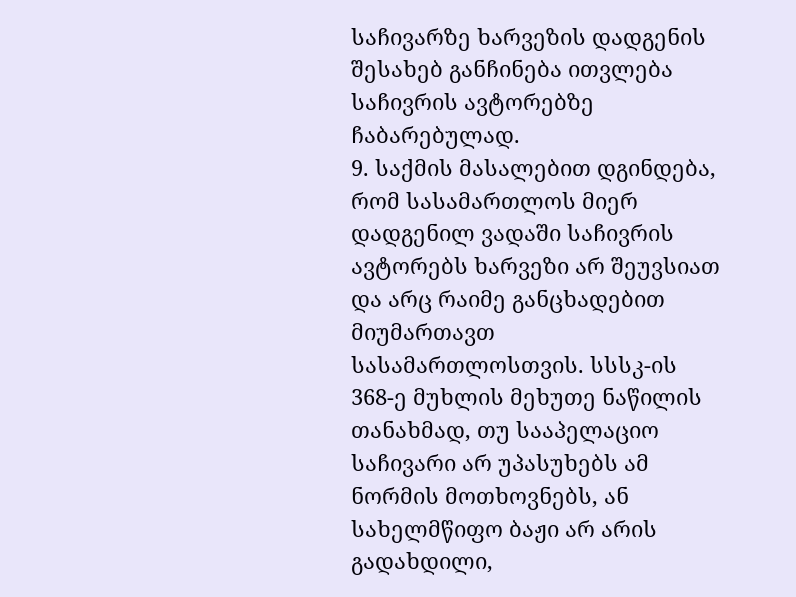საჩივარზე ხარვეზის დადგენის შესახებ განჩინება ითვლება საჩივრის ავტორებზე ჩაბარებულად.
9. საქმის მასალებით დგინდება, რომ სასამართლოს მიერ დადგენილ ვადაში საჩივრის ავტორებს ხარვეზი არ შეუვსიათ და არც რაიმე განცხადებით მიუმართავთ სასამართლოსთვის. სსსკ-ის 368-ე მუხლის მეხუთე ნაწილის თანახმად, თუ სააპელაციო საჩივარი არ უპასუხებს ამ ნორმის მოთხოვნებს, ან სახელმწიფო ბაჟი არ არის გადახდილი,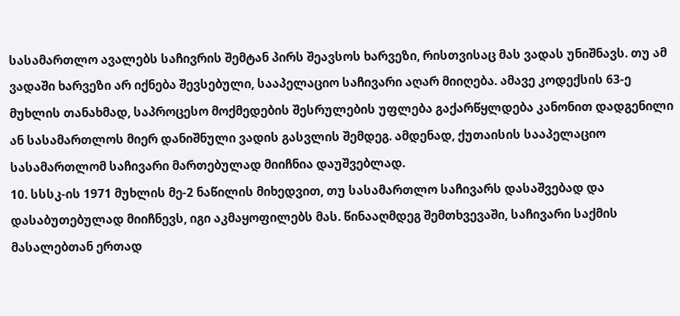სასამართლო ავალებს საჩივრის შემტან პირს შეავსოს ხარვეზი, რისთვისაც მას ვადას უნიშნავს. თუ ამ ვადაში ხარვეზი არ იქნება შევსებული, სააპელაციო საჩივარი აღარ მიიღება. ამავე კოდექსის 63-ე მუხლის თანახმად, საპროცესო მოქმედების შესრულების უფლება გაქარწყლდება კანონით დადგენილი ან სასამართლოს მიერ დანიშნული ვადის გასვლის შემდეგ. ამდენად, ქუთაისის სააპელაციო სასამართლომ საჩივარი მართებულად მიიჩნია დაუშვებლად.
10. სსსკ-ის 1971 მუხლის მე-2 ნაწილის მიხედვით, თუ სასამართლო საჩივარს დასაშვებად და დასაბუთებულად მიიჩნევს, იგი აკმაყოფილებს მას. წინააღმდეგ შემთხვევაში, საჩივარი საქმის მასალებთან ერთად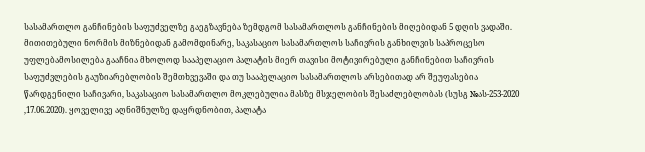სასამართლო განჩინების საფუძველზე გაეგზავნება ზემდგომ სასამართლოს განჩინების მიღებიდან 5 დღის ვადაში. მითითებული ნორმის მიზნებიდან გამომდინარე, საკასაციო სასამართლოს საჩივრის განხილვის საპროცესო უფლებამოსილება გააჩნია მხოლოდ სააპელაციო პალატის მიერ თავისი მოტივირებული განჩინებით საჩივრის საფუძვლების გაუზიარებლობის შემთხვევაში და თუ სააპელაციო სასამართლოს არსებითად არ შეუფასებია წარდგენილი საჩივარი, საკასაციო სასამართლო მოკლებულია მასზე მსჯელობის შესაძლებლობას (სუსგ №ას-253-2020 ,17.06.2020). ყოველივე აღნიშნულზე დაყრდნობით, პალატა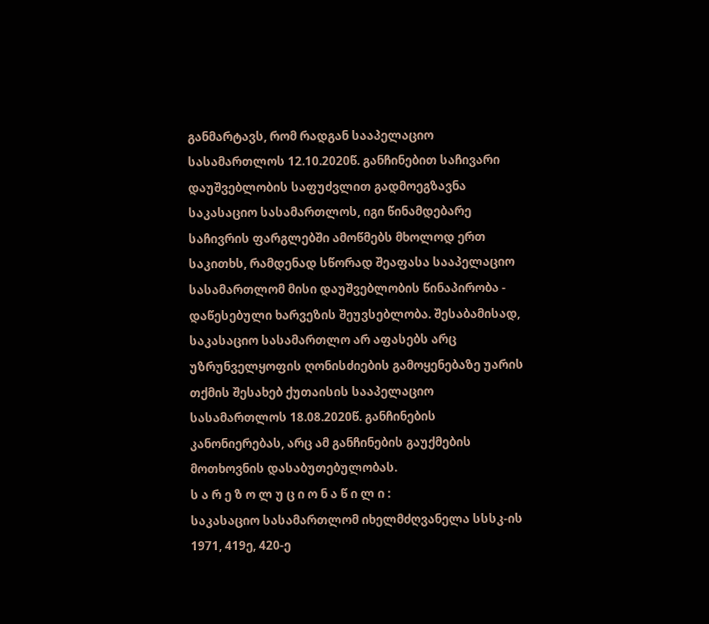განმარტავს, რომ რადგან სააპელაციო სასამართლოს 12.10.2020წ. განჩინებით საჩივარი დაუშვებლობის საფუძვლით გადმოეგზავნა საკასაციო სასამართლოს, იგი წინამდებარე საჩივრის ფარგლებში ამოწმებს მხოლოდ ერთ საკითხს, რამდენად სწორად შეაფასა სააპელაციო სასამართლომ მისი დაუშვებლობის წინაპირობა - დაწესებული ხარვეზის შეუვსებლობა. შესაბამისად, საკასაციო სასამართლო არ აფასებს არც უზრუნველყოფის ღონისძიების გამოყენებაზე უარის თქმის შესახებ ქუთაისის სააპელაციო სასამართლოს 18.08.2020წ. განჩინების კანონიერებას, არც ამ განჩინების გაუქმების მოთხოვნის დასაბუთებულობას.
ს ა რ ე ზ ო ლ უ ც ი ო ნ ა წ ი ლ ი :
საკასაციო სასამართლომ იხელმძღვანელა სსსკ-ის 1971, 419ე, 420-ე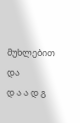მუხლებით და
დ ა ა დ გ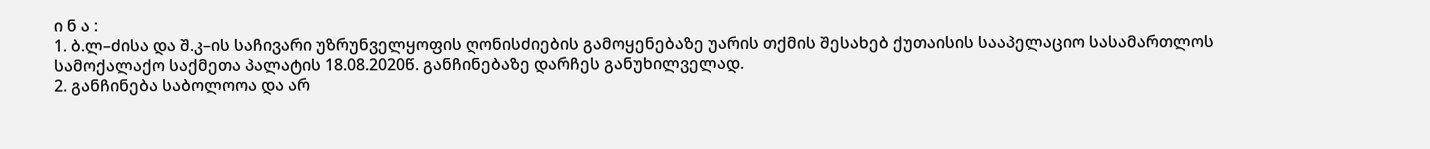ი ნ ა :
1. ბ.ლ–ძისა და შ.კ–ის საჩივარი უზრუნველყოფის ღონისძიების გამოყენებაზე უარის თქმის შესახებ ქუთაისის სააპელაციო სასამართლოს სამოქალაქო საქმეთა პალატის 18.08.2020წ. განჩინებაზე დარჩეს განუხილველად.
2. განჩინება საბოლოოა და არ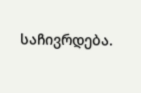საჩივრდება.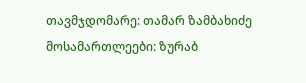თავმჯდომარე: თამარ ზამბახიძე
მოსამართლეები: ზურაბ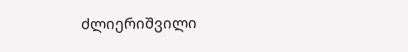ძლიერიშვილი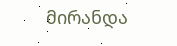მირანდა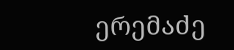ერემაძე